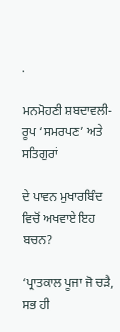.

ਮਨਮੋਹਣੀ ਸ਼ਬਦਾਵਲੀ-ਰੂਪ ‘ਸਮਰਪਣ’ ਅਤੇ ਸਤਿਗੁਰਾਂ

ਦੇ ਪਾਵਨ ਮੁਖਾਰਬਿੰਦ ਵਿਚੋਂ ਅਖਵਾਏ ਇਹ ਬਚਨ?

‘ਪ੍ਰਾਤਕਾਲ ਪੂਜਾ ਜੋ ਚੜੈ, ਸਭ ਹੀ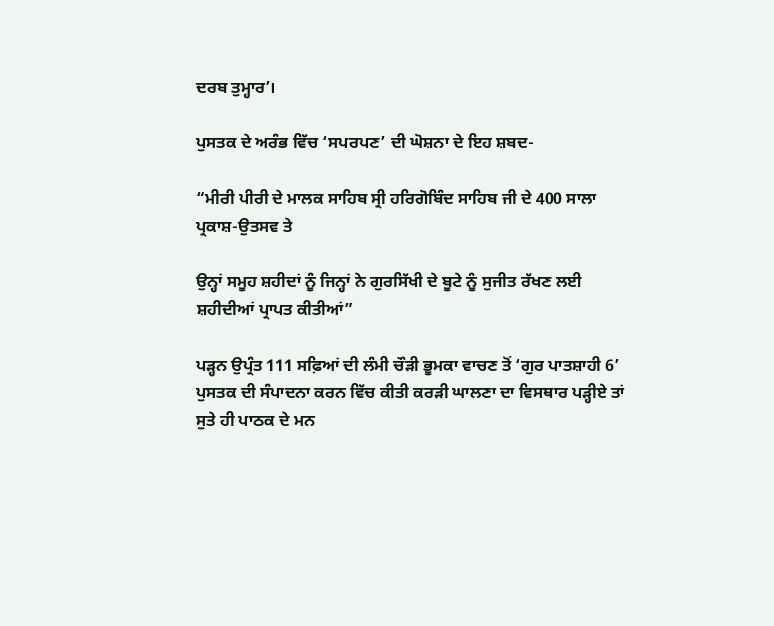ਦਰਬ ਤੁਮ੍ਹਾਰ’।

ਪੁਸਤਕ ਦੇ ਅਰੰਭ ਵਿੱਚ ‘ਸਪਰਪਣ’ ਦੀ ਘੋਸ਼ਨਾ ਦੇ ਇਹ ਸ਼ਬਦ-

“ਮੀਰੀ ਪੀਰੀ ਦੇ ਮਾਲਕ ਸਾਹਿਬ ਸ੍ਰੀ ਹਰਿਗੋਬਿੰਦ ਸਾਹਿਬ ਜੀ ਦੇ 400 ਸਾਲਾ ਪ੍ਰਕਾਸ਼-ਉਤਸਵ ਤੇ

ਉਨ੍ਹਾਂ ਸਮੂਹ ਸ਼ਹੀਦਾਂ ਨੂੰ ਜਿਨ੍ਹਾਂ ਨੇ ਗੁਰਸਿੱਖੀ ਦੇ ਬੂਟੇ ਨੂੰ ਸੁਜੀਤ ਰੱਖਣ ਲਈ ਸ਼ਹੀਦੀਆਂ ਪ੍ਰਾਪਤ ਕੀਤੀਆਂ”

ਪੜ੍ਹਨ ਉਪ੍ਰੰਤ 111 ਸਫ਼ਿਆਂ ਦੀ ਲੰਮੀ ਚੌੜੀ ਭੂਮਕਾ ਵਾਚਣ ਤੋਂ ‘ਗੁਰ ਪਾਤਸ਼ਾਹੀ 6’ ਪੁਸਤਕ ਦੀ ਸੰਪਾਦਨਾ ਕਰਨ ਵਿੱਚ ਕੀਤੀ ਕਰੜੀ ਘਾਲਣਾ ਦਾ ਵਿਸਥਾਰ ਪੜ੍ਹੀਏ ਤਾਂ ਸੁਤੇ ਹੀ ਪਾਠਕ ਦੇ ਮਨ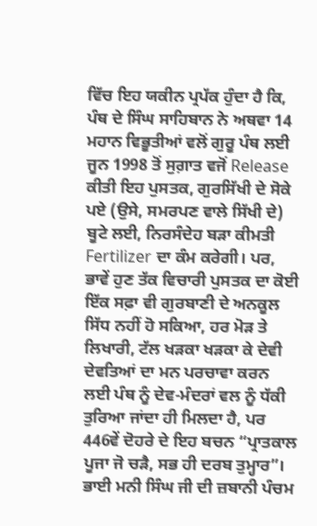ਵਿੱਚ ਇਹ ਯਕੀਨ ਪ੍ਰਪੱਕ ਹੁੰਦਾ ਹੈ ਕਿ, ਪੰਥ ਦੇ ਸਿੰਘ ਸਾਹਿਬਾਨ ਨੇ ਅਥਵਾ 14 ਮਹਾਨ ਵਿਭੂਤੀਆਂ ਵਲੋਂ ਗੁਰੂ ਪੰਥ ਲਈ ਜੂਨ 1998 ਤੋਂ ਸੁਗ਼ਾਤ ਵਜੋਂ Release ਕੀਤੀ ਇਹ ਪੁਸਤਕ, ਗੁਰਸਿੱਖੀ ਦੇ ਸੋਕੇ ਪਏ (ਉਸੇ, ਸਮਰਪਣ ਵਾਲੇ ਸਿੱਖੀ ਦੇ) ਬੂਟੇ ਲਈ, ਨਿਰਸੰਦੇਹ ਬੜਾ ਕੀਮਤੀ Fertilizer ਦਾ ਕੰਮ ਕਰੇਗੀ। ਪਰ, ਭਾਵੇਂ ਹੁਣ ਤੱਕ ਵਿਚਾਰੀ ਪੁਸਤਕ ਦਾ ਕੋਈ ਇੱਕ ਸਫ਼ਾ ਵੀ ਗੁਰਬਾਣੀ ਦੇ ਅਨਕੂਲ ਸਿੱਧ ਨਹੀਂ ਹੋ ਸਕਿਆ, ਹਰ ਮੋੜ ਤੇ ਲਿਖਾਰੀ, ਟੱਲ ਖੜਕਾ ਖੜਕਾ ਕੇ ਦੇਵੀ ਦੇਵਤਿਆਂ ਦਾ ਮਨ ਪਰਚਾਵਾ ਕਰਨ ਲਈ ਪੰਥ ਨੂੰ ਦੇਵ-ਮੰਦਰਾਂ ਵਲ ਨੂੰ ਧੱਕੀ ਤੁਰਿਆ ਜਾਂਦਾ ਹੀ ਮਿਲਦਾ ਹੈ, ਪਰ 446ਵੇਂ ਦੋਹਰੇ ਦੇ ਇਹ ਬਚਨ “ਪ੍ਰਾਤਕਾਲ ਪੂਜਾ ਜੋ ਚੜੈ, ਸਭ ਹੀ ਦਰਬ ਤੁਮ੍ਹਾਰ”। ਭਾਈ ਮਨੀ ਸਿੰਘ ਜੀ ਦੀ ਜ਼ਬਾਨੀ ਪੰਚਮ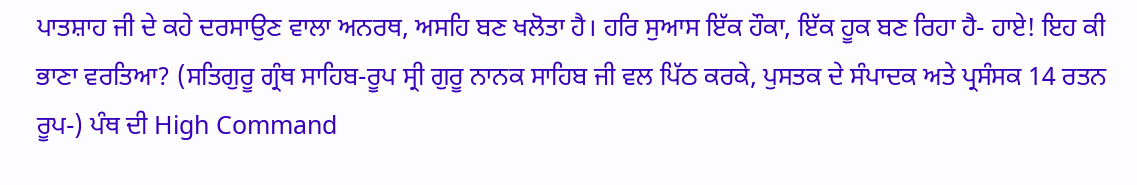ਪਾਤਸ਼ਾਹ ਜੀ ਦੇ ਕਹੇ ਦਰਸਾਉਣ ਵਾਲਾ ਅਨਰਥ, ਅਸਹਿ ਬਣ ਖਲੋਤਾ ਹੈ। ਹਰਿ ਸੁਆਸ ਇੱਕ ਹੌਕਾ, ਇੱਕ ਹੂਕ ਬਣ ਰਿਹਾ ਹੈ- ਹਾਏ! ਇਹ ਕੀ ਭਾਣਾ ਵਰਤਿਆ? (ਸਤਿਗੁਰੂ ਗ੍ਰੰਥ ਸਾਹਿਬ-ਰੂਪ ਸ੍ਰੀ ਗੁਰੂ ਨਾਨਕ ਸਾਹਿਬ ਜੀ ਵਲ ਪਿੱਠ ਕਰਕੇ, ਪੁਸਤਕ ਦੇ ਸੰਪਾਦਕ ਅਤੇ ਪ੍ਰਸੰਸਕ 14 ਰਤਨ ਰੂਪ-) ਪੰਥ ਦੀ High Command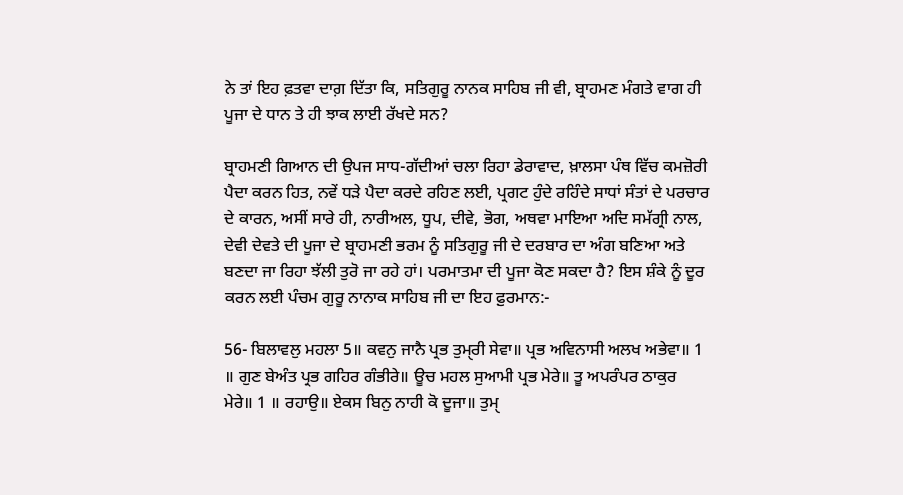ਨੇ ਤਾਂ ਇਹ ਫ਼ਤਵਾ ਦਾਗ਼ ਦਿੱਤਾ ਕਿ, ਸਤਿਗੁਰੂ ਨਾਨਕ ਸਾਹਿਬ ਜੀ ਵੀ, ਬ੍ਰਾਹਮਣ ਮੰਗਤੇ ਵਾਗ ਹੀ ਪੂਜਾ ਦੇ ਧਾਨ ਤੇ ਹੀ ਝਾਕ ਲਾਈ ਰੱਖਦੇ ਸਨ?

ਬ੍ਰਾਹਮਣੀ ਗਿਆਨ ਦੀ ਉਪਜ ਸਾਧ-ਗੱਦੀਆਂ ਚਲਾ ਰਿਹਾ ਡੇਰਾਵਾਦ, ਖ਼ਾਲਸਾ ਪੰਥ ਵਿੱਚ ਕਮਜ਼ੋਰੀ ਪੈਦਾ ਕਰਨ ਹਿਤ, ਨਵੇਂ ਧੜੇ ਪੈਦਾ ਕਰਦੇ ਰਹਿਣ ਲਈ, ਪ੍ਰਗਟ ਹੁੰਦੇ ਰਹਿੰਦੇ ਸਾਧਾਂ ਸੰਤਾਂ ਦੇ ਪਰਚਾਰ ਦੇ ਕਾਰਨ, ਅਸੀਂ ਸਾਰੇ ਹੀ, ਨਾਰੀਅਲ, ਧੂਪ, ਦੀਵੇ, ਭੋਗ, ਅਥਵਾ ਮਾਇਆ ਅਦਿ ਸਮੱਗ੍ਰੀ ਨਾਲ, ਦੇਵੀ ਦੇਵਤੇ ਦੀ ਪੂਜਾ ਦੇ ਬ੍ਰਾਹਮਣੀ ਭਰਮ ਨੂੰ ਸਤਿਗੁਰੂ ਜੀ ਦੇ ਦਰਬਾਰ ਦਾ ਅੰਗ ਬਣਿਆ ਅਤੇ ਬਣਦਾ ਜਾ ਰਿਹਾ ਝੱਲੀ ਤੁਰੋ ਜਾ ਰਹੇ ਹਾਂ। ਪਰਮਾਤਮਾ ਦੀ ਪੂਜਾ ਕੋਣ ਸਕਦਾ ਹੈ? ਇਸ ਸ਼ੰਕੇ ਨੂੰ ਦੂਰ ਕਰਨ ਲਈ ਪੰਚਮ ਗੁਰੂ ਨਾਨਾਕ ਸਾਹਿਬ ਜੀ ਦਾ ਇਹ ਫ਼ੁਰਮਾਨ:-

56- ਬਿਲਾਵਲੁ ਮਹਲਾ 5॥ ਕਵਨੁ ਜਾਨੈ ਪ੍ਰਭ ਤੁਮੑਰੀ ਸੇਵਾ॥ ਪ੍ਰਭ ਅਵਿਨਾਸੀ ਅਲਖ ਅਭੇਵਾ॥ 1 ॥ ਗੁਣ ਬੇਅੰਤ ਪ੍ਰਭ ਗਹਿਰ ਗੰਭੀਰੇ॥ ਊਚ ਮਹਲ ਸੁਆਮੀ ਪ੍ਰਭ ਮੇਰੇ॥ ਤੂ ਅਪਰੰਪਰ ਠਾਕੁਰ ਮੇਰੇ॥ 1 ॥ ਰਹਾਉ॥ ਏਕਸ ਬਿਨੁ ਨਾਹੀ ਕੋ ਦੂਜਾ॥ ਤੁਮੑ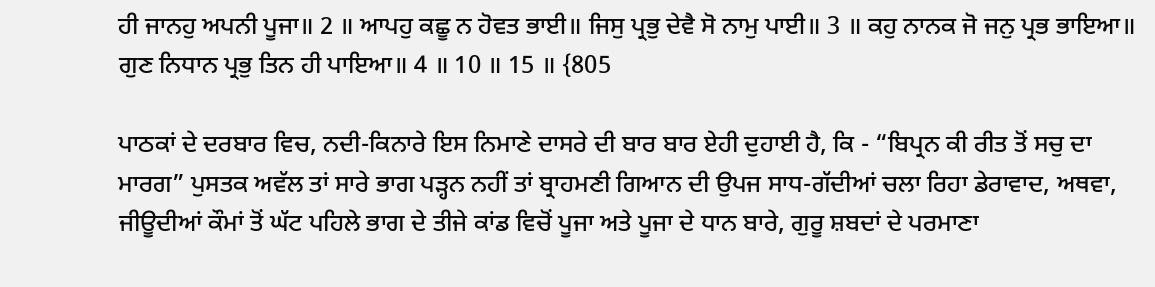ਹੀ ਜਾਨਹੁ ਅਪਨੀ ਪੂਜਾ॥ 2 ॥ ਆਪਹੁ ਕਛੂ ਨ ਹੋਵਤ ਭਾਈ॥ ਜਿਸੁ ਪ੍ਰਭੁ ਦੇਵੈ ਸੋ ਨਾਮੁ ਪਾਈ॥ 3 ॥ ਕਹੁ ਨਾਨਕ ਜੋ ਜਨੁ ਪ੍ਰਭ ਭਾਇਆ॥ ਗੁਣ ਨਿਧਾਨ ਪ੍ਰਭੁ ਤਿਨ ਹੀ ਪਾਇਆ॥ 4 ॥ 10 ॥ 15 ॥ {805

ਪਾਠਕਾਂ ਦੇ ਦਰਬਾਰ ਵਿਚ, ਨਦੀ-ਕਿਨਾਰੇ ਇਸ ਨਿਮਾਣੇ ਦਾਸਰੇ ਦੀ ਬਾਰ ਬਾਰ ਏਹੀ ਦੁਹਾਈ ਹੈ, ਕਿ - “ਬਿਪ੍ਰਨ ਕੀ ਰੀਤ ਤੋਂ ਸਚੁ ਦਾ ਮਾਰਗ” ਪੁਸਤਕ ਅਵੱਲ ਤਾਂ ਸਾਰੇ ਭਾਗ ਪੜ੍ਹਨ ਨਹੀਂ ਤਾਂ ਬ੍ਰਾਹਮਣੀ ਗਿਆਨ ਦੀ ਉਪਜ ਸਾਧ-ਗੱਦੀਆਂ ਚਲਾ ਰਿਹਾ ਡੇਰਾਵਾਦ, ਅਥਵਾ, ਜੀਊਦੀਆਂ ਕੌਮਾਂ ਤੋਂ ਘੱਟ ਪਹਿਲੇ ਭਾਗ ਦੇ ਤੀਜੇ ਕਾਂਡ ਵਿਚੋਂ ਪੂਜਾ ਅਤੇ ਪੂਜਾ ਦੇ ਧਾਨ ਬਾਰੇ, ਗੁਰੂ ਸ਼ਬਦਾਂ ਦੇ ਪਰਮਾਣਾ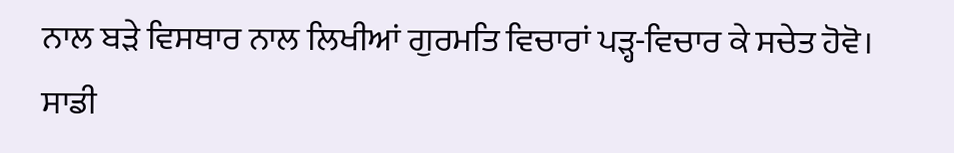ਨਾਲ ਬੜੇ ਵਿਸਥਾਰ ਨਾਲ ਲਿਖੀਆਂ ਗੁਰਮਤਿ ਵਿਚਾਰਾਂ ਪੜ੍ਹ-ਵਿਚਾਰ ਕੇ ਸਚੇਤ ਹੋਵੋ। ਸਾਡੀ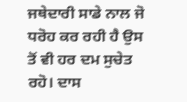ਜਥੇਦਾਰੀ ਸਾਡੇ ਨਾਲ ਜੋ ਧਰੋਹ ਕਰ ਰਹੀ ਹੈ ਉਸ ਤੋਂ ਵੀ ਹਰ ਦਮ ਸੁਚੇਤ ਰਹੋ। ਦਾਸ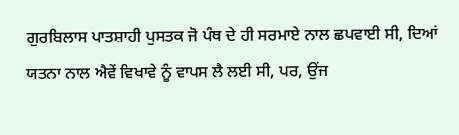ਗੁਰਬਿਲਾਸ ਪਾਤਸ਼ਾਹੀ ਪੁਸਤਕ ਜੋ ਪੰਥ ਦੇ ਹੀ ਸਰਮਾਏ ਨਾਲ ਛਪਵਾਈ ਸੀ, ਦਿਆਂ ਯਤਨਾ ਨਾਲ ਐਵੇਂ ਵਿਖਾਵੇ ਨੂੰ ਵਾਪਸ ਲੈ ਲਈ ਸੀ, ਪਰ, ਉਂਜ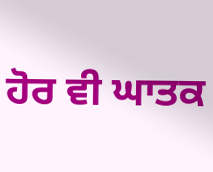ਹੋਰ ਵੀ ਘਾਤਕ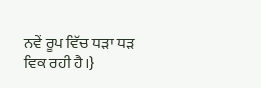ਨਵੇਂ ਰੂਪ ਵਿੱਚ ਧੜਾ ਧੜ ਵਿਕ ਰਹੀ ਹੈ।}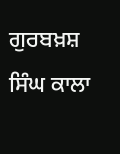ਗੁਰਬਖ਼ਸ਼ ਸਿੰਘ ਕਾਲਾ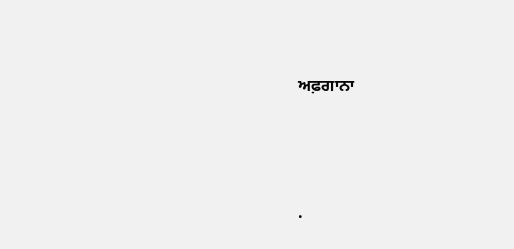ਅਫ਼ਗਾਨਾ




.